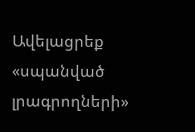Ավելացրեք «սպանված լրագրողների»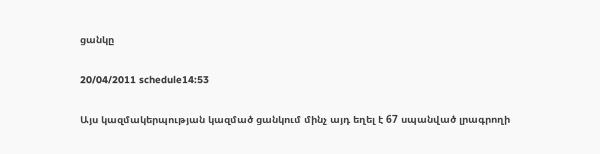ցանկը

20/04/2011 schedule14:53

Այս կազմակերպության կազմած ցանկում մինչ այդ եղել է 67 սպանված լրագրողի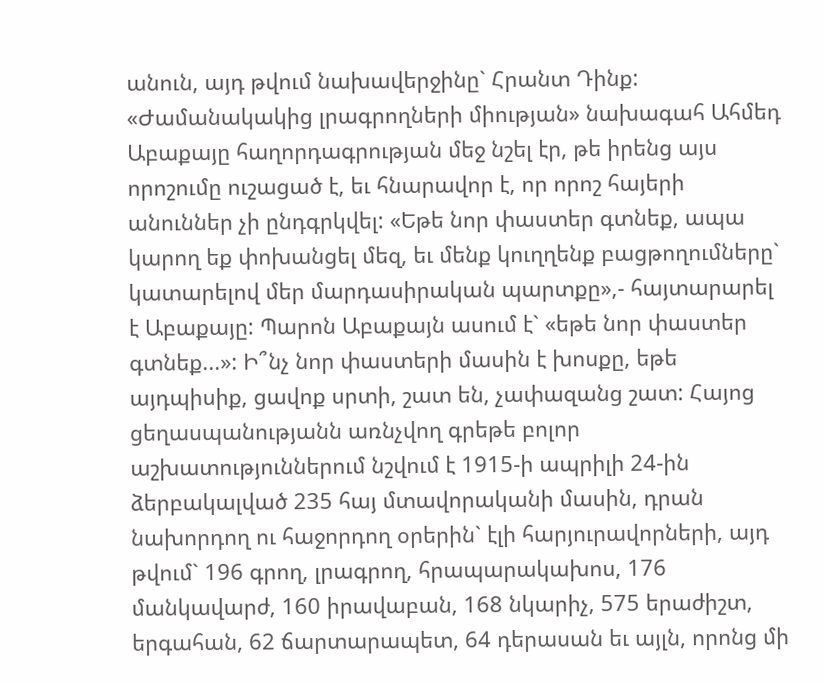անուն, այդ թվում նախավերջինը` Հրանտ Դինք: «Ժամանակակից լրագրողների միության» նախագահ Ահմեդ Աբաքայը հաղորդագրության մեջ նշել էր, թե իրենց այս որոշումը ուշացած է, եւ հնարավոր է, որ որոշ հայերի անուններ չի ընդգրկվել: «Եթե նոր փաստեր գտնեք, ապա կարող եք փոխանցել մեզ, եւ մենք կուղղենք բացթողումները` կատարելով մեր մարդասիրական պարտքը»,- հայտարարել է Աբաքայը: Պարոն Աբաքայն ասում է` «եթե նոր փաստեր գտնեք...»: Ի՞նչ նոր փաստերի մասին է խոսքը, եթե այդպիսիք, ցավոք սրտի, շատ են, չափազանց շատ: Հայոց ցեղասպանությանն առնչվող գրեթե բոլոր աշխատություններում նշվում է 1915-ի ապրիլի 24-ին ձերբակալված 235 հայ մտավորականի մասին, դրան նախորդող ու հաջորդող օրերին` էլի հարյուրավորների, այդ թվում` 196 գրող, լրագրող, հրապարակախոս, 176 մանկավարժ, 160 իրավաբան, 168 նկարիչ, 575 երաժիշտ, երգահան, 62 ճարտարապետ, 64 դերասան եւ այլն, որոնց մի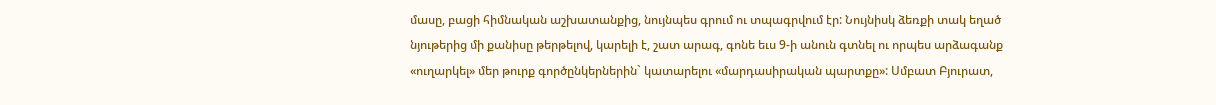մասը, բացի հիմնական աշխատանքից, նույնպես գրում ու տպագրվում էր: Նույնիսկ ձեռքի տակ եղած նյութերից մի քանիսը թերթելով, կարելի է, շատ արագ, գոնե եւս 9-ի անուն գտնել ու որպես արձագանք «ուղարկել» մեր թուրք գործընկերներին` կատարելու «մարդասիրական պարտքը»: Սմբատ Բյուրատ,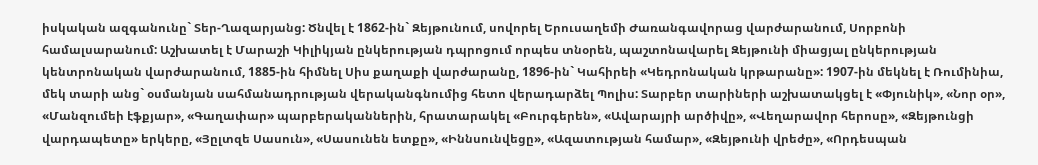իսկական ազգանունը` Տեր-Ղազարյանց: Ծնվել է 1862-ին` Զեյթունում, սովորել Երուսաղեմի Ժառանգավորաց վարժարանում, Սորբոնի համալսարանում: Աշխատել է Մարաշի Կիլիկյան ընկերության դպրոցում որպես տնօրեն, պաշտոնավարել Զեյթունի միացյալ ընկերության կենտրոնական վարժարանում, 1885-ին հիմնել Սիս քաղաքի վարժարանը, 1896-ին` Կահիրեի «Կեդրոնական կրթարանը»: 1907-ին մեկնել է Ռումինիա, մեկ տարի անց` օսմանյան սահմանադրության վերականգնումից հետո վերադարձել Պոլիս: Տարբեր տարիների աշխատակցել է «Փյունիկ», «Նոր օր», «Մանզումեի էֆքյար», «Գաղափար» պարբերականներին, հրատարակել «Բուրգերեն», «Ավարայրի արծիվը», «Վեղարավոր հերոսը», «Զեյթունցի վարդապետը» երկերը, «Յըլտզե Սասուն», «Սասունեն ետքը», «Իննսունվեցը», «Ազատության համար», «Զեյթունի վրեժը», «Որդեսպան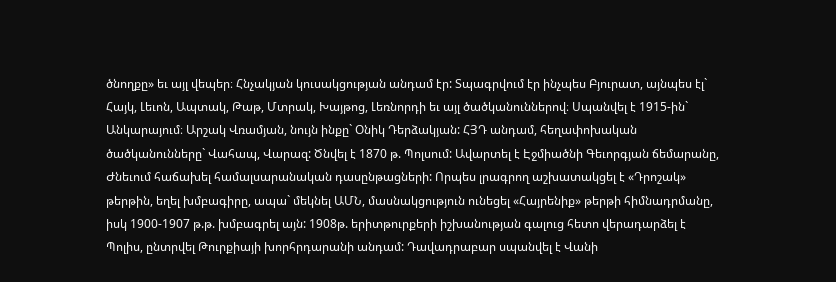ծնողքը» եւ այլ վեպեր։ Հնչակյան կուսակցության անդամ էր: Տպագրվում էր ինչպես Բյուրատ, այնպես էլ` Հայկ, Լեւոն, Ապտակ, Թաթ, Մտրակ, Խայթոց, Լեռնորդի եւ այլ ծածկանուններով։ Սպանվել է 1915-ին` Անկարայում։ Արշակ Վռամյան, նույն ինքը` Օնիկ Դերձակյան: ՀՅԴ անդամ, հեղափոխական ծածկանունները` Վահապ, Վարազ: Ծնվել է 1870 թ. Պոլսում: Ավարտել է Էջմիածնի Գեւորգյան ճեմարանը, Ժնեւում հաճախել համալսարանական դասընթացների: Որպես լրագրող աշխատակցել է «Դրոշակ» թերթին, եղել խմբագիրը, ապա` մեկնել ԱՄՆ, մասնակցություն ունեցել «Հայրենիք» թերթի հիմնադրմանը, իսկ 1900-1907 թ.թ. խմբագրել այն: 1908թ. երիտթուրքերի իշխանության գալուց հետո վերադարձել է Պոլիս, ընտրվել Թուրքիայի խորհրդարանի անդամ: Դավադրաբար սպանվել է Վանի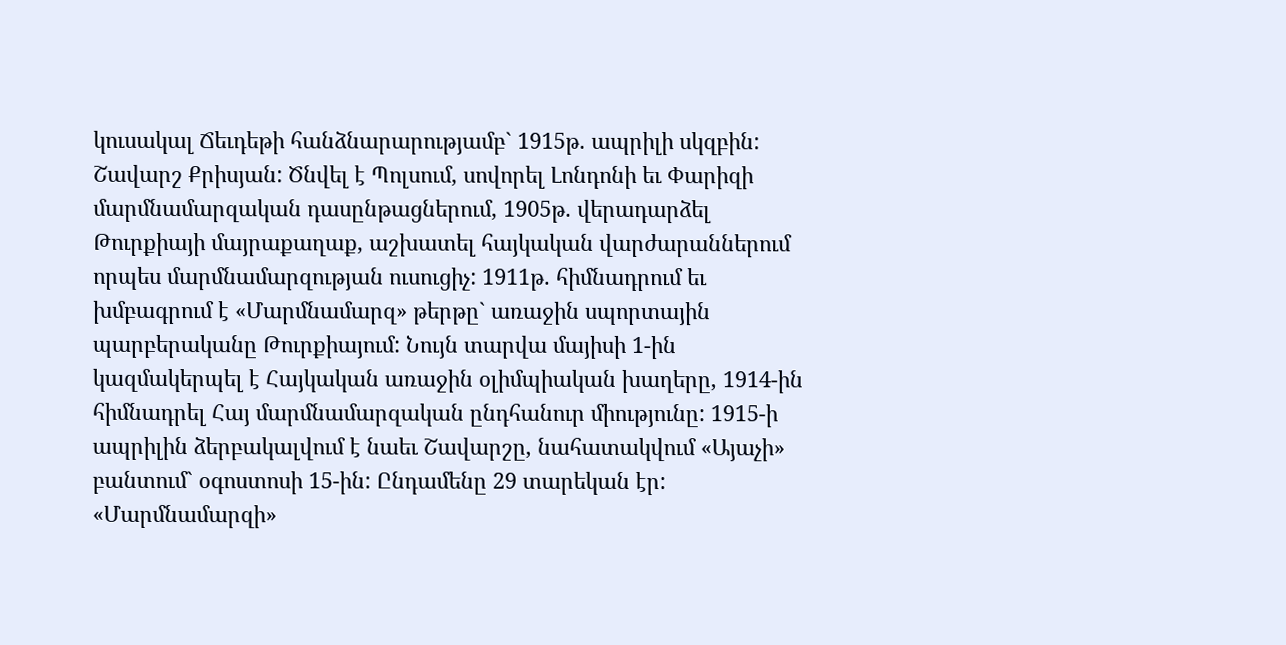կուսակալ Ճեւդեթի հանձնարարությամբ` 1915թ. ապրիլի սկզբին: Շավարշ Քրիսյան: Ծնվել է Պոլսում, սովորել Լոնդոնի եւ Փարիզի մարմնամարզական դասընթացներում, 1905թ. վերադարձել Թուրքիայի մայրաքաղաք, աշխատել հայկական վարժարաններում որպես մարմնամարզության ուսուցիչ: 1911թ. հիմնադրում եւ խմբագրում է «Մարմնամարզ» թերթը` առաջին սպորտային պարբերականը Թուրքիայում: Նույն տարվա մայիսի 1-ին կազմակերպել է Հայկական առաջին օլիմպիական խաղերը, 1914-ին հիմնադրել Հայ մարմնամարզական ընդհանուր միությունը: 1915-ի ապրիլին ձերբակալվում է նաեւ Շավարշը, նահատակվում «Այաչի» բանտում` օգոստոսի 15-ին: Ընդամենը 29 տարեկան էր: «Մարմնամարզի»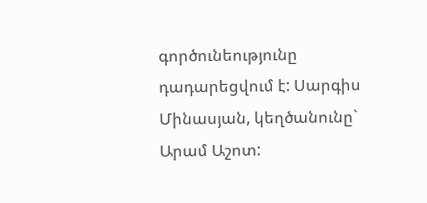գործունեությունը դադարեցվում է: Սարգիս Մինասյան, կեղծանունը` Արամ Աշոտ: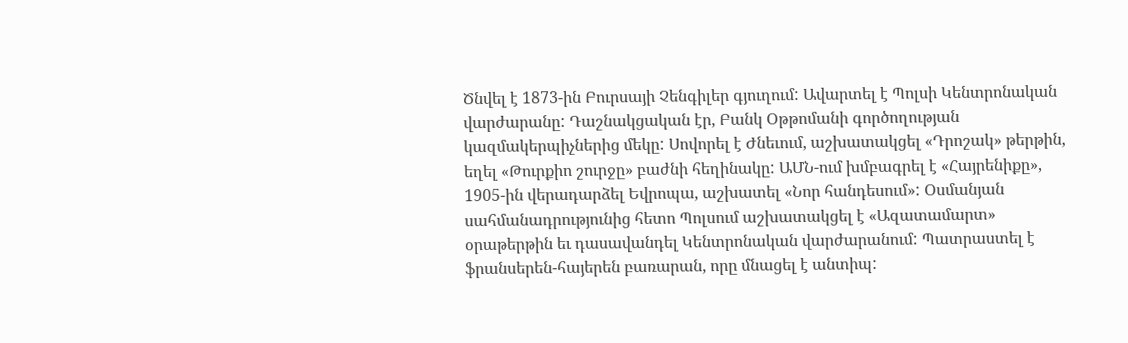Ծնվել է 1873-ին Բուրսայի Չենգիլեր գյուղում: Ավարտել է Պոլսի Կենտրոնական վարժարանը: Դաշնակցական էր, Բանկ Օթթոմանի գործողության կազմակերպիչներից մեկը: Սովորել է Ժնեւում, աշխատակցել «Դրոշակ» թերթին, եղել «Թուրքիո շուրջը» բաժնի հեղինակը: ԱՄՆ-ում խմբագրել է «Հայրենիքը», 1905-ին վերադարձել Եվրոպա, աշխատել «Նոր հանդեսում»: Օսմանյան սահմանադրությունից հետո Պոլսում աշխատակցել է «Ազատամարտ» օրաթերթին եւ դասավանդել Կենտրոնական վարժարանում: Պատրաստել է ֆրանսերեն-հայերեն բառարան, որը մնացել է անտիպ: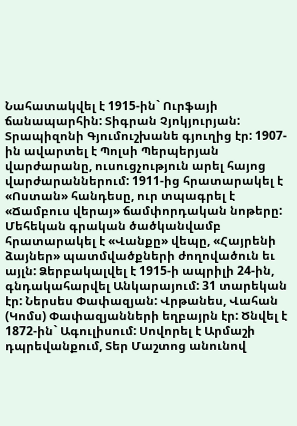Նահատակվել է 1915-ին` Ուրֆայի ճանապարհին: Տիգրան Չյոկյուրյան: Տրապիզոնի Գյումուշխանե գյուղից էր: 1907-ին ավարտել է Պոլսի Պերպերյան վարժարանը, ուսուցչություն արել հայոց վարժարաններում: 1911-ից հրատարակել է «Ոստան» հանդեսը, ուր տպագրել է «Ճամբուս վերայ» ճամփորդական նոթերը: Մեհեկան գրական ծածկանվամբ հրատարակել է «Վանքը» վեպը, «Հայրենի ձայներ» պատմվածքների ժողովածուն եւ այլն: Ձերբակալվել է 1915-ի ապրիլի 24-ին, գնդակահարվել Անկարայում: 31 տարեկան էր: Ներսես Փափազյան: Վրթանես, Վահան (Կոմս) Փափազյանների եղբայրն էր: Ծնվել է 1872-ին` Ագուլիսում: Սովորել է Արմաշի դպրեվանքում, Տեր Մաշտոց անունով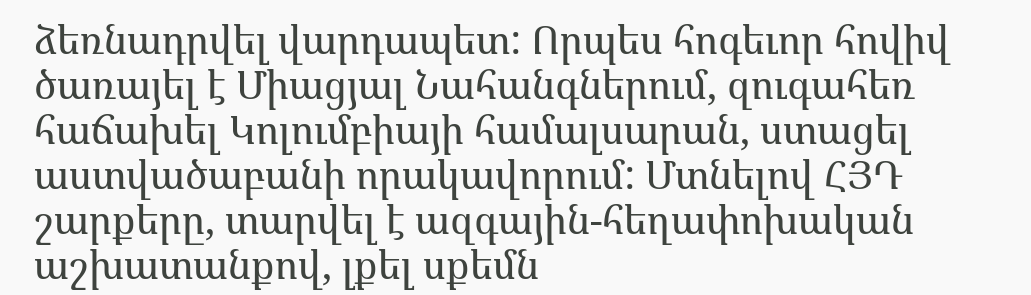ձեռնադրվել վարդապետ: Որպես հոգեւոր հովիվ ծառայել է Միացյալ Նահանգներում, զուգահեռ հաճախել Կոլումբիայի համալսարան, ստացել աստվածաբանի որակավորում: Մտնելով ՀՅԴ շարքերը, տարվել է ազգային-հեղափոխական աշխատանքով, լքել սքեմն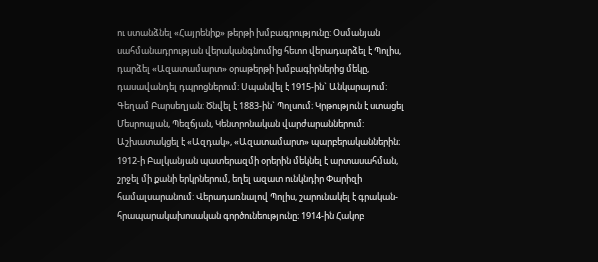ու ստանձնել «Հայրենիք» թերթի խմբագրությունը: Օսմանյան սահմանադրության վերականգնումից հետո վերադարձել է Պոլիս, դարձել «Ազատամարտ» օրաթերթի խմբագիրներից մեկը, դասավանդել դպրոցներում: Սպանվել է 1915-ին` Անկարայում: Գեղամ Բարսեղյան: Ծնվել է 1883-ին` Պոլսում։ Կրթություն է ստացել Մեսրոպյան, Պեզճյան, Կենտրոնական վարժարաններում: Աշխատակցել է «Ազդակ», «Ազատամարտ» պարբերականներին։ 1912-ի Բալկանյան պատերազմի օրերին մեկնել է արտասահման, շրջել մի քանի երկրներում, եղել ազատ ունկնդիր Փարիզի համալսարանում: Վերադառնալով Պոլիս, շարունակել է գրական-հրապարակախոսական գործունեությունը։ 1914-ին Հակոբ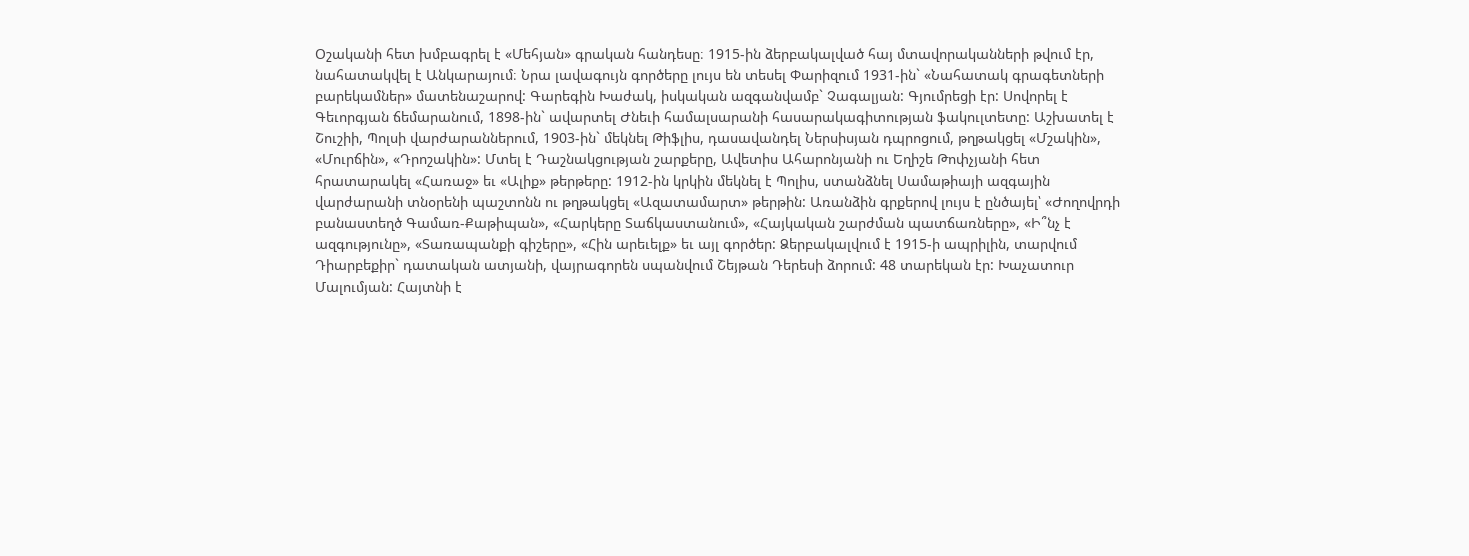Օշականի հետ խմբագրել է «Մեհյան» գրական հանդեսը։ 1915-ին ձերբակալված հայ մտավորականների թվում էր, նահատակվել է Անկարայում։ Նրա լավագույն գործերը լույս են տեսել Փարիզում 1931-ին` «Նահատակ գրագետների բարեկամներ» մատենաշարով: Գարեգին Խաժակ, իսկական ազգանվամբ` Չագալյան: Գյումրեցի էր: Սովորել է Գեւորգյան ճեմարանում, 1898-ին` ավարտել Ժնեւի համալսարանի հասարակագիտության ֆակուլտետը: Աշխատել է Շուշիի, Պոլսի վարժարաններում, 1903-ին` մեկնել Թիֆլիս, դասավանդել Ներսիսյան դպրոցում, թղթակցել «Մշակին», «Մուրճին», «Դրոշակին»: Մտել է Դաշնակցության շարքերը, Ավետիս Ահարոնյանի ու Եղիշե Թոփչյանի հետ հրատարակել «Հառաջ» եւ «Ալիք» թերթերը: 1912-ին կրկին մեկնել է Պոլիս, ստանձնել Սամաթիայի ազգային վարժարանի տնօրենի պաշտոնն ու թղթակցել «Ազատամարտ» թերթին: Առանձին գրքերով լույս է ընծայել՝ «Ժողովրդի բանաստեղծ Գամառ-Քաթիպան», «Հարկերը Տաճկաստանում», «Հայկական շարժման պատճառները», «Ի՞նչ է ազգությունը», «Տառապանքի գիշերը», «Հին արեւելք» եւ այլ գործեր: Ձերբակալվում է 1915-ի ապրիլին, տարվում Դիարբեքիր` դատական ատյանի, վայրագորեն սպանվում Շեյթան Դերեսի ձորում: 48 տարեկան էր: Խաչատուր Մալումյան: Հայտնի է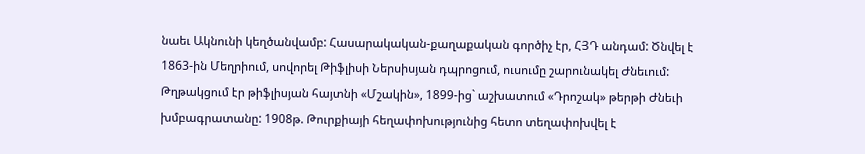նաեւ Ակնունի կեղծանվամբ: Հասարակական-քաղաքական գործիչ էր, ՀՅԴ անդամ: Ծնվել է 1863-ին Մեղրիում, սովորել Թիֆլիսի Ներսիսյան դպրոցում, ուսումը շարունակել Ժնեւում: Թղթակցում էր թիֆլիսյան հայտնի «Մշակին», 1899-ից` աշխատում «Դրոշակ» թերթի Ժնեւի խմբագրատանը: 1908թ. Թուրքիայի հեղափոխությունից հետո տեղափոխվել է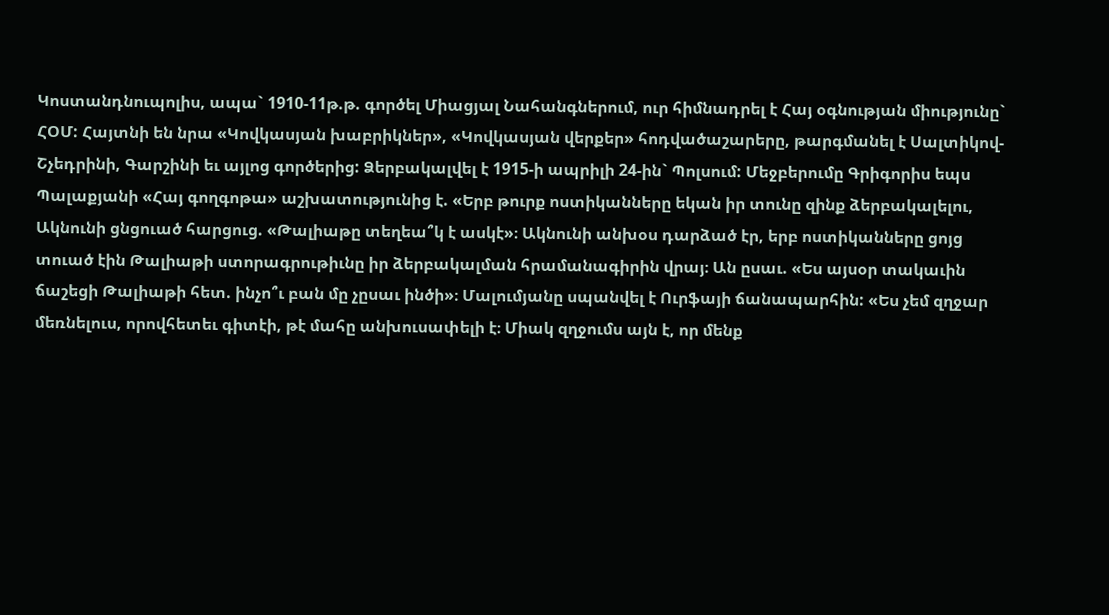Կոստանդնուպոլիս, ապա` 1910-11թ.թ. գործել Միացյալ Նահանգներում, ուր հիմնադրել է Հայ օգնության միությունը` ՀՕՄ: Հայտնի են նրա «Կովկասյան խաբրիկներ», «Կովկասյան վերքեր» հոդվածաշարերը, թարգմանել է Սալտիկով-Շչեդրինի, Գարշինի եւ այլոց գործերից: Ձերբակալվել է 1915-ի ապրիլի 24-ին` Պոլսում: Մեջբերումը Գրիգորիս եպս Պալաքյանի «Հայ գողգոթա» աշխատությունից է. «Երբ թուրք ոստիկանները եկան իր տունը զինք ձերբակալելու, Ակնունի ցնցուած հարցուց. «Թալիաթը տեղեա՞կ է ասկէ»։ Ակնունի անխօս դարձած էր, երբ ոստիկանները ցոյց տուած էին Թալիաթի ստորագրութիւնը իր ձերբակալման հրամանագիրին վրայ։ Ան ըսաւ. «Ես այսօր տակաւին ճաշեցի Թալիաթի հետ. ինչո՞ւ բան մը չըսաւ ինծի»։ Մալումյանը սպանվել է Ուրֆայի ճանապարհին: «Ես չեմ զղջար մեռնելուս, որովհետեւ գիտէի, թէ մահը անխուսափելի է։ Միակ զղջումս այն է, որ մենք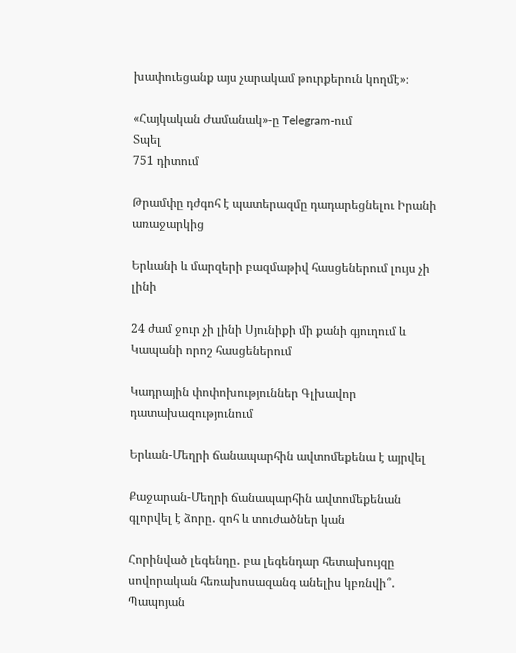խափուեցանք այս չարակամ թուրքերուն կողմէ»։

«Հայկական Ժամանակ»-ը Telegram-ում
Տպել
751 դիտում

Թրամփը դժգոհ է պատերազմը դադարեցնելու Իրանի առաջարկից

Երևանի և մարզերի բազմաթիվ հասցեներում լույս չի լինի

24 ժամ ջուր չի լինի Սյունիքի մի քանի գյուղում և Կապանի որոշ հասցեներում

Կադրային փոփոխություններ Գլխավոր դատախազությունում

Երևան-Մեղրի ճանապարհին ավտոմեքենա է այրվել

Քաջարան-Մեղրի ճանապարհին ավտոմեքենան գլորվել է ձորը․ զոհ և տուժածներ կան

Հորինված լեգենդը․ բա լեգենդար հետախույզը սովորական հեռախոսազանգ անելիս կբռնվի՞․ Պապոյան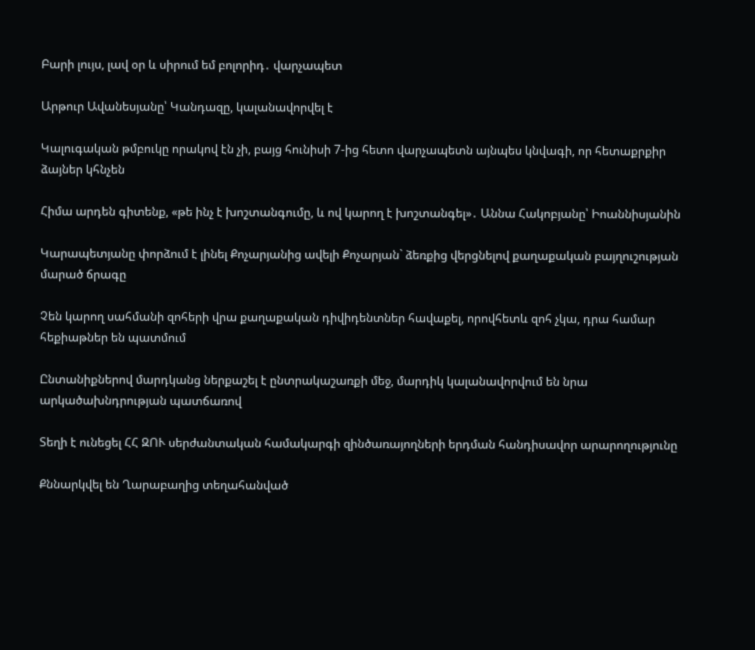Բարի լույս, լավ օր և սիրում եմ բոլորիդ․ վարչապետ

Արթուր Ավանեսյանը՝ Կանդազը, կալանավորվել է

Կալուգական թմբուկը որակով էն չի, բայց հունիսի 7-ից հետո վարչապետն այնպես կնվագի, որ հետաքրքիր ձայներ կհնչեն

Հիմա արդեն գիտենք, «թե ինչ է խոշտանգումը, և ով կարող է խոշտանգել»․ Աննա Հակոբյանը՝ Իոաննիսյանին

Կարապետյանը փորձում է լինել Քոչարյանից ավելի Քոչարյան` ձեռքից վերցնելով քաղաքական բայղուշության մարած ճրագը

Չեն կարող սահմանի զոհերի վրա քաղաքական դիվիդենտներ հավաքել, որովհետև զոհ չկա, դրա համար հեքիաթներ են պատմում

Ընտանիքներով մարդկանց ներքաշել է ընտրակաշառքի մեջ, մարդիկ կալանավորվում են նրա արկածախնդրության պատճառով

Տեղի է ունեցել ՀՀ ԶՈՒ սերժանտական համակարգի զինծառայողների երդման հանդիսավոր արարողությունը

Քննարկվել են Ղարաբաղից տեղահանված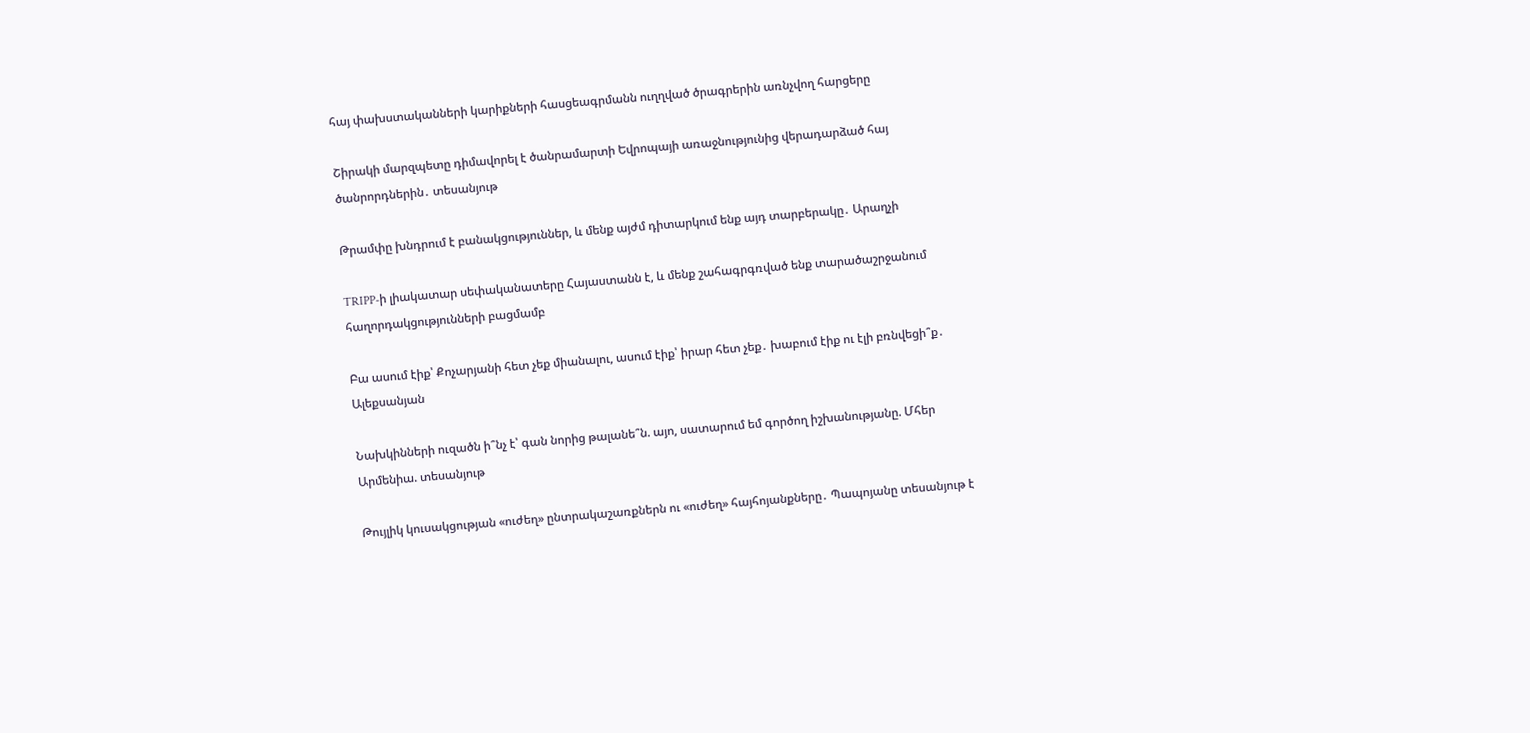հայ փախստականների կարիքների հասցեագրմանն ուղղված ծրագրերին առնչվող հարցերը

Շիրակի մարզպետը դիմավորել է ծանրամարտի Եվրոպայի առաջնությունից վերադարձած հայ ծանրորդներին․ տեսանյութ

Թրամփը խնդրում է բանակցություններ, և մենք այժմ դիտարկում ենք այդ տարբերակը․ Արաղչի

TRIPP-ի լիակատար սեփականատերը Հայաստանն է, և մենք շահագրգռված ենք տարածաշրջանում հաղորդակցությունների բացմամբ

Բա ասում էիք՝ Քոչարյանի հետ չեք միանալու, ասում էիք՝ իրար հետ չեք․ խաբում էիք ու էլի բռնվեցի՞ք․ Ալեքսանյան

Նախկինների ուզածն ի՞նչ է՝ գան նորից թալանե՞ն. այո, սատարում եմ գործող իշխանությանը. Մհեր Արմենիա. տեսանյութ

Թույլիկ կուսակցության «ուժեղ» ընտրակաշառքներն ու «ուժեղ» հայհոյանքները․ Պապոյանը տեսանյութ է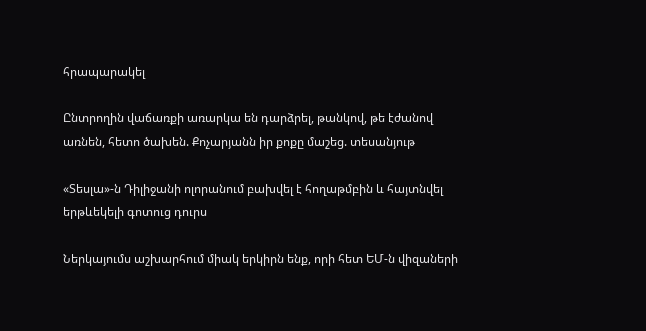հրապարակել

Ընտրողին վաճառքի առարկա են դարձրել, թանկով, թե էժանով առնեն, հետո ծախեն. Քոչարյանն իր քոքը մաշեց. տեսանյութ

«Տեսլա»-ն Դիլիջանի ոլորանում բախվել է հողաթմբին և հայտնվել երթևեկելի գոտուց դուրս

Ներկայումս աշխարհում միակ երկիրն ենք, որի հետ ԵՄ-ն վիզաների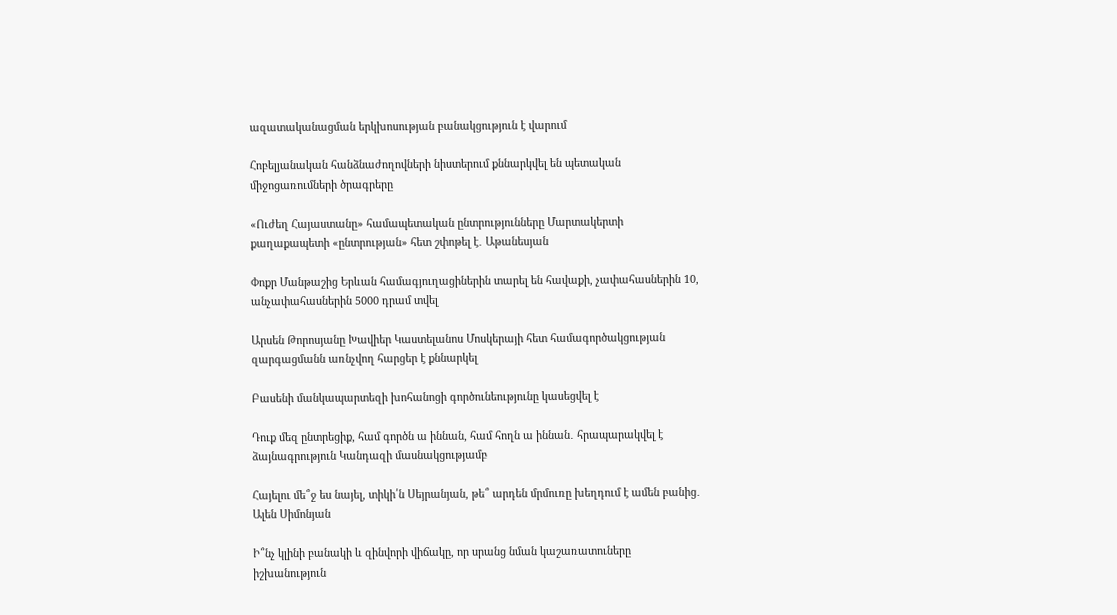ազատականացման երկխոսության բանակցություն է վարում

Հոբելյանական հանձնաժողովների նիստերում քննարկվել են պետական միջոցառումների ծրագրերը

«Ուժեղ Հայաստանը» համապետական ընտրությունները Մարտակերտի քաղաքապետի «ընտրության» հետ շփոթել է․ Աթանեսյան

Փոքր Մանթաշից Երևան համագյուղացիներին տարել են հավաքի, չափահասներին 10, անչափահասներին 5000 դրամ տվել

Արսեն Թորոսյանը Խավիեր Կաստելանոս Մոսկերայի հետ համագործակցության զարգացմանն առնչվող հարցեր է քննարկել

Բասենի մանկապարտեզի խոհանոցի գործունեությունը կասեցվել է

Դուք մեզ ընտրեցիք, համ գործն ա իննան, համ հողն ա իննան․ հրապարակվել է ձայնագրություն Կանդազի մասնակցությամբ

Հայելու մե՞ջ ես նայել, տիկի՛ն Սեյրանյան, թե՞ արդեն մրմուռը խեղդում է ամեն բանից․ Ալեն Սիմոնյան

Ի՞նչ կլինի բանակի և զինվորի վիճակը, որ սրանց նման կաշառատուները իշխանություն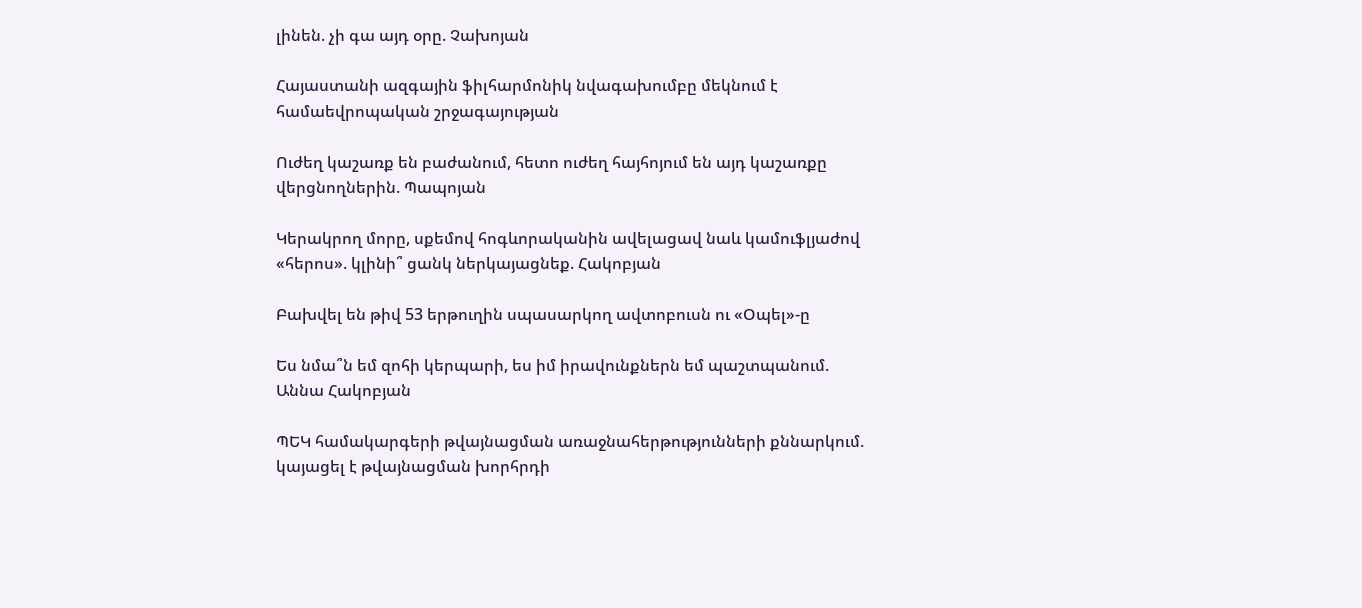լինեն. չի գա այդ օրը. Չախոյան

Հայաստանի ազգային ֆիլհարմոնիկ նվագախումբը մեկնում է համաեվրոպական շրջագայության

Ուժեղ կաշառք են բաժանում, հետո ուժեղ հայհոյում են այդ կաշառքը վերցնողներին. Պապոյան

Կերակրող մորը, սքեմով հոգևորականին ավելացավ նաև կամուֆլյաժով «հերոս». կլինի՞ ցանկ ներկայացնեք. Հակոբյան

Բախվել են թիվ 53 երթուղին սպասարկող ավտոբուսն ու «Օպել»-ը

Ես նմա՞ն եմ զոհի կերպարի, ես իմ իրավունքներն եմ պաշտպանում. Աննա Հակոբյան

ՊԵԿ համակարգերի թվայնացման առաջնահերթությունների քննարկում. կայացել է թվայնացման խորհրդի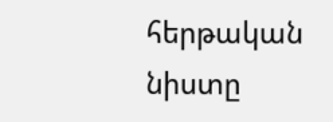հերթական նիստը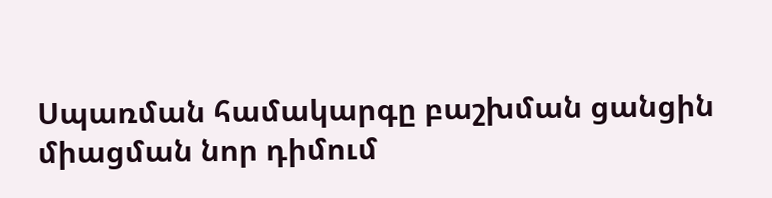Սպառման համակարգը բաշխման ցանցին միացման նոր դիմում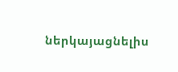ներկայացնելիս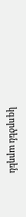կգործեն արդեն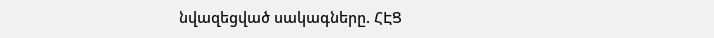նվազեցված սակագները. ՀԷՑ